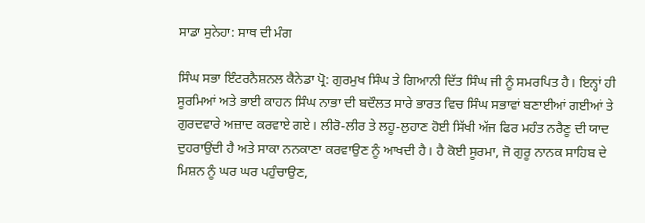ਸਾਡਾ ਸੁਨੇਹਾ: ਸਾਥ ਦੀ ਮੰਗ

ਸਿੰਘ ਸਭਾ ਇੰਟਰਨੈਸ਼ਨਲ ਕੈਨੇਡਾ ਪ੍ਰੋ: ਗੁਰਮੁਖ ਸਿੰਘ ਤੇ ਗਿਆਨੀ ਦਿੱਤ ਸਿੰਘ ਜੀ ਨੂੰ ਸਮਰਪਿਤ ਹੈ। ਇਨ੍ਹਾਂ ਹੀ ਸੂਰਮਿਆਂ ਅਤੇ ਭਾਈ ਕਾਹਨ ਸਿੰਘ ਨਾਭਾ ਦੀ ਬਦੌਲਤ ਸਾਰੇ ਭਾਰਤ ਵਿਚ ਸਿੰਘ ਸਭਾਵਾਂ ਬਣਾਈਆਂ ਗਈਆਂ ਤੇ ਗੁਰਦਵਾਰੇ ਅਜ਼ਾਦ ਕਰਵਾਏ ਗਏ। ਲੀਰੋ-ਲੀਰ ਤੇ ਲਹੂ-ਲੁਹਾਣ ਹੋਈ ਸਿੱਖੀ ਅੱਜ ਫਿਰ ਮਹੰਤ ਨਰੈਣੂ ਦੀ ਯਾਦ ਦੁਹਰਾਉਂਦੀ ਹੈ ਅਤੇ ਸਾਕਾ ਨਨਕਾਣਾ ਕਰਵਾਉਣ ਨੂੰ ਆਖਦੀ ਹੈ। ਹੈ ਕੋਈ ਸੂਰਮਾ, ਜੋ ਗੁਰੂ ਨਾਨਕ ਸਾਹਿਬ ਦੇ ਮਿਸ਼ਨ ਨੂੰ ਘਰ ਘਰ ਪਹੁੰਚਾਉਣ,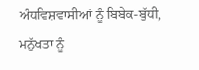ਅੰਧਵਿਸ਼ਵਾਸੀਆਂ ਨੂੰ ਬਿਬੇਕ-ਬੁੱਧੀ, ਮਨੁੱਖਤਾ ਨੂੰ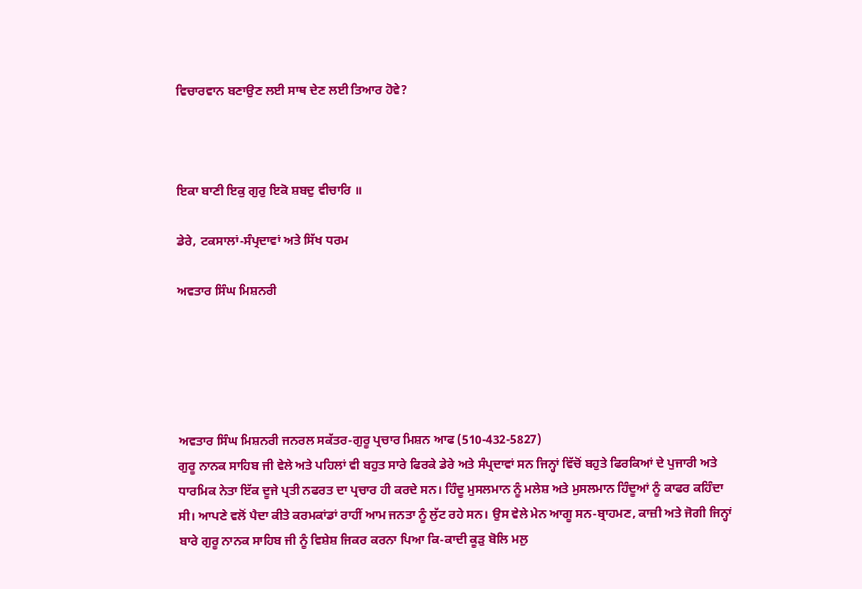ਵਿਚਾਰਵਾਨ ਬਣਾਉਣ ਲਈ ਸਾਥ ਦੇਣ ਲਈ ਤਿਆਰ ਹੋਵੇ?



ਇਕਾ ਬਾਣੀ ਇਕੁ ਗੁਰੁ ਇਕੋ ਸ਼ਬਦੁ ਵੀਚਾਰਿ ॥

ਡੇਰੇ, ਟਕਸਾਲਾਂ-ਸੰਪ੍ਰਦਾਵਾਂ ਅਤੇ ਸਿੱਖ ਧਰਮ

ਅਵਤਾਰ ਸਿੰਘ ਮਿਸ਼ਨਰੀ





ਅਵਤਾਰ ਸਿੰਘ ਮਿਸ਼ਨਰੀ ਜਨਰਲ ਸਕੱਤਰ-ਗੁਰੂ ਪ੍ਰਚਾਰ ਮਿਸ਼ਨ ਆਫ (510-432-5827)
ਗੁਰੂ ਨਾਨਕ ਸਾਹਿਬ ਜੀ ਵੇਲੇ ਅਤੇ ਪਹਿਲਾਂ ਵੀ ਬਹੁਤ ਸਾਰੇ ਫਿਰਕੇ ਡੇਰੇ ਅਤੇ ਸੰਪ੍ਰਦਾਵਾਂ ਸਨ ਜਿਨ੍ਹਾਂ ਵਿੱਚੋਂ ਬਹੁਤੇ ਫਿਰਕਿਆਂ ਦੇ ਪੁਜਾਰੀ ਅਤੇ ਧਾਰਮਿਕ ਨੇਤਾ ਇੱਕ ਦੂਜੇ ਪ੍ਰਤੀ ਨਫਰਤ ਦਾ ਪ੍ਰਚਾਰ ਹੀ ਕਰਦੇ ਸਨ। ਹਿੰਦੂ ਮੁਸਲਮਾਨ ਨੂੰ ਮਲੇਸ਼ ਅਤੇ ਮੁਸਲਮਾਨ ਹਿੰਦੂਆਂ ਨੂੰ ਕਾਫਰ ਕਹਿੰਦਾ ਸੀ। ਆਪਣੇ ਵਲੋਂ ਪੈਦਾ ਕੀਤੇ ਕਰਮਕਾਂਡਾਂ ਰਾਹੀਂ ਆਮ ਜਨਤਾ ਨੂੰ ਲੁੱਟ ਰਹੇ ਸਨ। ਉਸ ਵੇਲੇ ਮੇਨ ਆਗੂ ਸਨ-ਬ੍ਰਾਹਮਣ, ਕਾਜ਼ੀ ਅਤੇ ਜੋਗੀ ਜਿਨ੍ਹਾਂ ਬਾਰੇ ਗੁਰੂ ਨਾਨਕ ਸਾਹਿਬ ਜੀ ਨੂੰ ਵਿਸ਼ੇਸ਼ ਜਿਕਰ ਕਰਨਾ ਪਿਆ ਕਿ-ਕਾਦੀ ਕੂੜੁ ਬੋਲਿ ਮਲੁ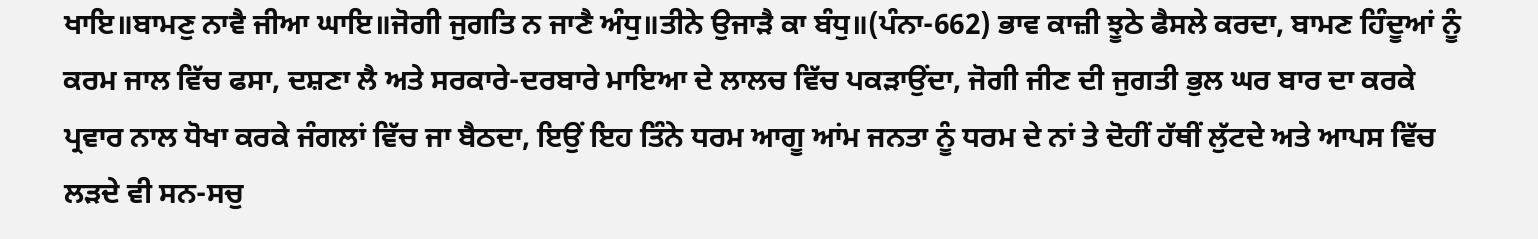ਖਾਇ॥ਬਾਮਣੁ ਨਾਵੈ ਜੀਆ ਘਾਇ॥ਜੋਗੀ ਜੁਗਤਿ ਨ ਜਾਣੈ ਅੰਧੁ॥ਤੀਨੇ ਉਜਾੜੈ ਕਾ ਬੰਧੁ॥(ਪੰਨਾ-662) ਭਾਵ ਕਾਜ਼ੀ ਝੂਠੇ ਫੈਸਲੇ ਕਰਦਾ, ਬਾਮਣ ਹਿੰਦੂਆਂ ਨੂੰ ਕਰਮ ਜਾਲ ਵਿੱਚ ਫਸਾ, ਦਸ਼ਣਾ ਲੈ ਅਤੇ ਸਰਕਾਰੇ-ਦਰਬਾਰੇ ਮਾਇਆ ਦੇ ਲਾਲਚ ਵਿੱਚ ਪਕੜਾਉਂਦਾ, ਜੋਗੀ ਜੀਣ ਦੀ ਜੁਗਤੀ ਭੁਲ ਘਰ ਬਾਰ ਦਾ ਕਰਕੇ ਪ੍ਰਵਾਰ ਨਾਲ ਧੋਖਾ ਕਰਕੇ ਜੰਗਲਾਂ ਵਿੱਚ ਜਾ ਬੈਠਦਾ, ਇਉਂ ਇਹ ਤਿੰਨੇ ਧਰਮ ਆਗੂ ਆਂਮ ਜਨਤਾ ਨੂੰ ਧਰਮ ਦੇ ਨਾਂ ਤੇ ਦੋਹੀਂ ਹੱਥੀਂ ਲੁੱਟਦੇ ਅਤੇ ਆਪਸ ਵਿੱਚ ਲੜਦੇ ਵੀ ਸਨ-ਸਚੁ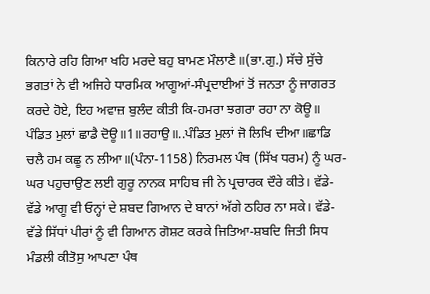ਕਿਨਾਰੇ ਰਹਿ ਗਿਆ ਖਹਿ ਮਰਦੇ ਬਹੁ ਬਾਮਣ ਮੌਲਾਣੈ॥(ਭਾ.ਗੁ.) ਸੱਚੇ ਸੁੱਚੇ ਭਗਤਾਂ ਨੇ ਵੀ ਅਜਿਹੇ ਧਾਰਮਿਕ ਆਗੂਆਂ-ਸੰਪ੍ਰਦਾਈਆਂ ਤੋਂ ਜਨਤਾ ਨੂੰ ਜਾਗਰਤ ਕਰਦੇ ਹੋਏ, ਇਹ ਅਵਾਜ਼ ਬੁਲੰਦ ਕੀਤੀ ਕਿ-ਹਮਰਾ ਝਗਰਾ ਰਹਾ ਨਾ ਕੋਊ॥ ਪੰਡਿਤ ਮੁਲਾਂ ਛਾਡੈ ਦੋਊ॥1॥ਰਹਾਉ॥..ਪੰਡਿਤ ਮੁਲਾਂ ਜੋ ਲਿਖਿ ਦੀਆ॥ਛਾਡਿ ਚਲੈ ਹਮ ਕਛੂ ਨ ਲੀਆ॥(ਪੰਨਾ-1158) ਨਿਰਮਲ ਪੰਥ (ਸਿੱਖ ਧਰਮ) ਨੂੰ ਘਰ-ਘਰ ਪਹੁਚਾਉਣ ਲਈ ਗੁਰੂ ਨਾਨਕ ਸਾਹਿਬ ਜੀ ਨੇ ਪ੍ਰਚਾਰਕ ਦੌਰੇ ਕੀਤੇ। ਵੱਡੇ-ਵੱਡੇ ਆਗੂ ਵੀ ਓਨ੍ਹਾਂ ਦੇ ਸ਼ਬਦ ਗਿਆਨ ਦੇ ਬਾਨਾਂ ਅੱਗੇ ਠਹਿਰ ਨਾ ਸਕੇ। ਵੱਡੇ-ਵੱਡੇ ਸਿੱਧਾਂ ਪੀਰਾਂ ਨੂੰ ਵੀ ਗਿਆਨ ਗੋਸ਼ਟ ਕਰਕੇ ਜਿਤਿਆ-ਸ਼ਬਦਿ ਜਿਤੀ ਸਿਧ ਮੰਡਲੀ ਕੀਤੋਸੁ ਆਪਣਾ ਪੰਥ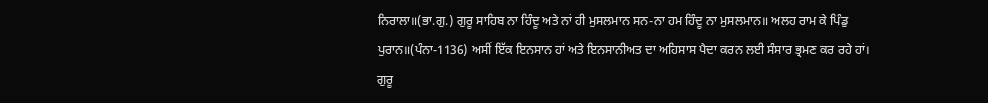ਨਿਰਾਲਾ॥(ਭਾ.ਗੁ.) ਗੁਰੂ ਸਾਹਿਬ ਨਾ ਹਿੰਦੂ ਅਤੇ ਨਾਂ ਹੀ ਮੁਸਲਮਾਨ ਸਨ-ਨਾ ਹਮ ਹਿੰਦੂ ਨਾ ਮੁਸਲਮਾਨ॥ ਅਲਹ ਰਾਮ ਕੇ ਪਿੰਡੁ ਪੁਰਾਨ॥(ਪੰਨਾ-1136) ਅਸੀਂ ਇੱਕ ਇਨਸਾਨ ਹਾਂ ਅਤੇ ਇਨਸਾਨੀਅਤ ਦਾ ਅਹਿਸਾਸ ਪੈਦਾ ਕਰਨ ਲਈ ਸੰਸਾਰ ਭ੍ਰਮਣ ਕਰ ਰਹੇ ਹਾਂ।
ਗੁਰੂ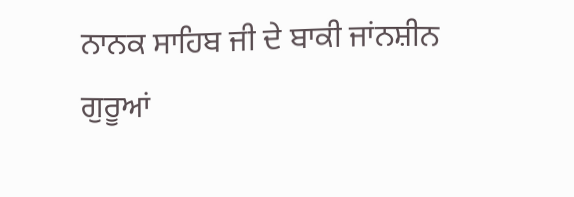ਨਾਨਕ ਸਾਹਿਬ ਜੀ ਦੇ ਬਾਕੀ ਜਾਂਨਸ਼ੀਨ ਗੁਰੂਆਂ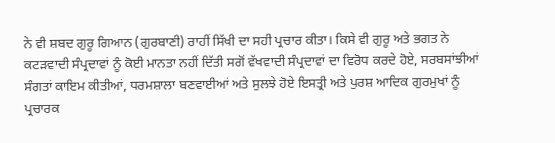ਨੇ ਵੀ ਸ਼ਬਦ ਗੁਰੂ ਗਿਆਨ (ਗੁਰਬਾਣੀ) ਰਾਹੀਂ ਸਿੱਖੀ ਦਾ ਸਹੀ ਪ੍ਰਚਾਰ ਕੀਤਾ। ਕਿਸੇ ਵੀ ਗੁਰੂ ਅਤੇ ਭਗਤ ਨੇ ਕਟੜਵਾਦੀ ਸੰਪ੍ਰਦਾਵਾਂ ਨੂੰ ਕੋਈ ਮਾਨਤਾ ਨਹੀਂ ਦਿੱਤੀ ਸਗੋਂ ਵੱਖਵਾਦੀ ਸੰਪ੍ਰਦਾਵਾਂ ਦਾ ਵਿਰੋਧ ਕਰਦੇ ਹੋਏ, ਸਰਬਸਾਂਝੀਆਂ ਸੰਗਤਾਂ ਕਾਇਮ ਕੀਤੀਆਂ, ਧਰਮਸ਼ਾਲਾ ਬਣਵਾਈਆਂ ਅਤੇ ਸੁਲਝੇ ਹੋਏ ਇਸਤ੍ਰੀ ਅਤੇ ਪੁਰਸ਼ ਆਦਿਕ ਗੁਰਮੁਖਾਂ ਨੂੰ ਪ੍ਰਚਾਰਕ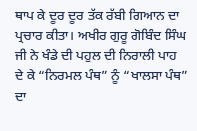ਥਾਪ ਕੇ ਦੂਰ ਦੂਰ ਤੱਕ ਰੱਬੀ ਗਿਆਨ ਦਾ ਪ੍ਰਚਾਰ ਕੀਤਾ। ਅਖੀਰ ਗੁਰੂ ਗੋਬਿੰਦ ਸਿੰਘ ਜੀ ਨੇ ਖੰਡੇ ਦੀ ਪਹੁਲ ਦੀ ਨਿਰਾਲੀ ਪਾਹ ਦੇ ਕੇ “ਨਿਰਮਲ ਪੰਥ” ਨੂੰ “ਖਾਲਸਾ ਪੰਥ” ਦਾ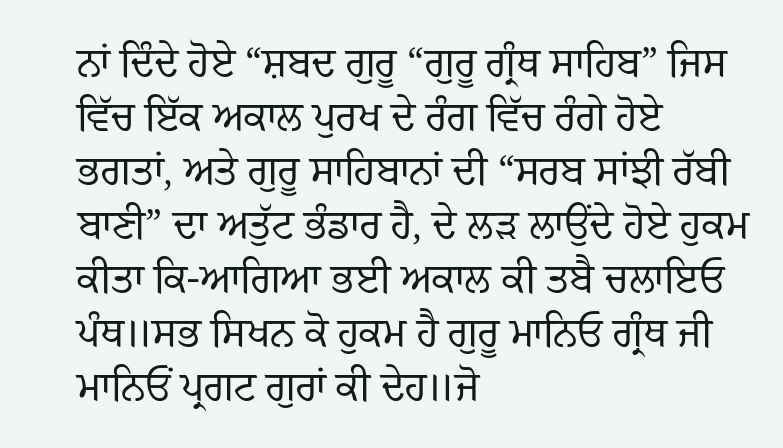ਨਾਂ ਦਿੰਦੇ ਹੋਏ “ਸ਼ਬਦ ਗੁਰੂ “ਗੁਰੂ ਗ੍ਰੰਥ ਸਾਹਿਬ” ਜਿਸ ਵਿੱਚ ਇੱਕ ਅਕਾਲ ਪੁਰਖ ਦੇ ਰੰਗ ਵਿੱਚ ਰੰਗੇ ਹੋਏ ਭਗਤਾਂ, ਅਤੇ ਗੁਰੂ ਸਾਹਿਬਾਨਾਂ ਦੀ “ਸਰਬ ਸਾਂਝੀ ਰੱਬੀ ਬਾਣੀ” ਦਾ ਅਤੁੱਟ ਭੰਡਾਰ ਹੈ, ਦੇ ਲੜ ਲਾਉਂਦੇ ਹੋਏ ਹੁਕਮ ਕੀਤਾ ਕਿ-ਆਗਿਆ ਭਈ ਅਕਾਲ ਕੀ ਤਬੈ ਚਲਾਇਓ ਪੰਥ॥ਸਭ ਸਿਖਨ ਕੋ ਹੁਕਮ ਹੈ ਗੁਰੂ ਮਾਨਿਓ ਗ੍ਰੰਥ ਜੀ ਮਾਨਿਓਂ ਪ੍ਰਗਟ ਗੁਰਾਂ ਕੀ ਦੇਹ॥ਜੋ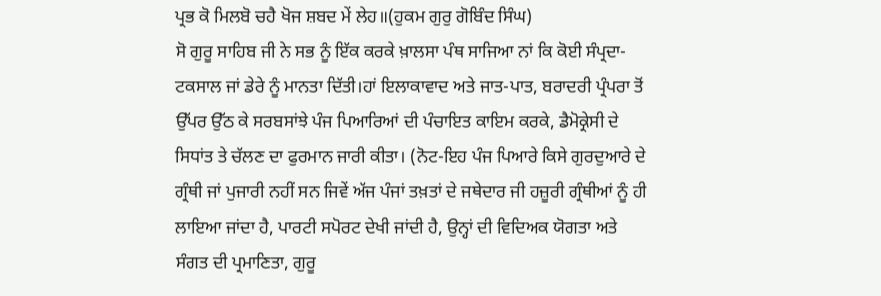ਪ੍ਰਭ ਕੋ ਮਿਲਬੋ ਚਹੈ ਖੋਜ ਸ਼ਬਦ ਮੇਂ ਲੇਹ॥(ਹੁਕਮ ਗੁਰੁ ਗੋਬਿੰਦ ਸਿੰਘ)
ਸੋ ਗੁਰੂ ਸਾਹਿਬ ਜੀ ਨੇ ਸਭ ਨੂੰ ਇੱਕ ਕਰਕੇ ਖ਼ਾਲਸਾ ਪੰਥ ਸਾਜਿਆ ਨਾਂ ਕਿ ਕੋਈ ਸੰਪ੍ਰਦਾ-ਟਕਸਾਲ ਜਾਂ ਡੇਰੇ ਨੂੰ ਮਾਨਤਾ ਦਿੱਤੀ।ਹਾਂ ਇਲਾਕਾਵਾਦ ਅਤੇ ਜਾਤ-ਪਾਤ, ਬਰਾਦਰੀ ਪ੍ਰੰਪਰਾ ਤੋਂ ਉੱਪਰ ਉੱਠ ਕੇ ਸਰਬਸਾਂਝੇ ਪੰਜ ਪਿਆਰਿਆਂ ਦੀ ਪੰਚਾਇਤ ਕਾਇਮ ਕਰਕੇ, ਡੈਮੋਕ੍ਰੇਸੀ ਦੇ ਸਿਧਾਂਤ ਤੇ ਚੱਲਣ ਦਾ ਫੁਰਮਾਨ ਜਾਰੀ ਕੀਤਾ। (ਨੋਟ-ਇਹ ਪੰਜ ਪਿਆਰੇ ਕਿਸੇ ਗੁਰਦੁਆਰੇ ਦੇ ਗ੍ਰੰਥੀ ਜਾਂ ਪੁਜਾਰੀ ਨਹੀਂ ਸਨ ਜਿਵੇਂ ਅੱਜ ਪੰਜਾਂ ਤਖ਼ਤਾਂ ਦੇ ਜਥੇਦਾਰ ਜੀ ਹਜ਼ੂਰੀ ਗ੍ਰੰਥੀਆਂ ਨੂੰ ਹੀ ਲਾਇਆ ਜਾਂਦਾ ਹੈ, ਪਾਰਟੀ ਸਪੋਰਟ ਦੇਖੀ ਜਾਂਦੀ ਹੈ, ਉਨ੍ਹਾਂ ਦੀ ਵਿਦਿਅਕ ਯੋਗਤਾ ਅਤੇ ਸੰਗਤ ਦੀ ਪ੍ਰਮਾਣਿਤਾ, ਗੁਰੂ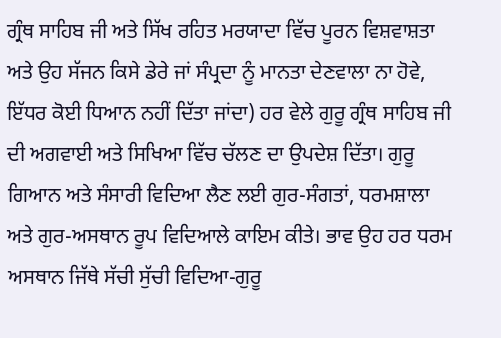ਗ੍ਰੰਥ ਸਾਹਿਬ ਜੀ ਅਤੇ ਸਿੱਖ ਰਹਿਤ ਮਰਯਾਦਾ ਵਿੱਚ ਪੂਰਨ ਵਿਸ਼ਵਾਸ਼ਤਾ ਅਤੇ ਉਹ ਸੱਜਨ ਕਿਸੇ ਡੇਰੇ ਜਾਂ ਸੰਪ੍ਰਦਾ ਨੂੰ ਮਾਨਤਾ ਦੇਣਵਾਲਾ ਨਾ ਹੋਵੇ, ਇੱਧਰ ਕੋਈ ਧਿਆਨ ਨਹੀਂ ਦਿੱਤਾ ਜਾਂਦਾ) ਹਰ ਵੇਲੇ ਗੁਰੂ ਗ੍ਰੰਥ ਸਾਹਿਬ ਜੀ ਦੀ ਅਗਵਾਈ ਅਤੇ ਸਿਖਿਆ ਵਿੱਚ ਚੱਲਣ ਦਾ ਉਪਦੇਸ਼ ਦਿੱਤਾ। ਗੁਰੂ ਗਿਆਨ ਅਤੇ ਸੰਸਾਰੀ ਵਿਦਿਆ ਲੈਣ ਲਈ ਗੁਰ-ਸੰਗਤਾਂ, ਧਰਮਸ਼ਾਲਾ ਅਤੇ ਗੁਰ-ਅਸਥਾਨ ਰੂਪ ਵਿਦਿਆਲੇ ਕਾਇਮ ਕੀਤੇ। ਭਾਵ ਉਹ ਹਰ ਧਰਮ ਅਸਥਾਨ ਜਿੱਥੇ ਸੱਚੀ ਸੁੱਚੀ ਵਿਦਿਆ-ਗੁਰੂ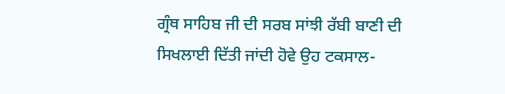ਗ੍ਰੰਥ ਸਾਹਿਬ ਜੀ ਦੀ ਸਰਬ ਸਾਂਝੀ ਰੱਬੀ ਬਾਣੀ ਦੀ ਸਿਖਲਾਈ ਦਿੱਤੀ ਜਾਂਦੀ ਹੋਵੇ ਉਹ ਟਕਸਾਲ-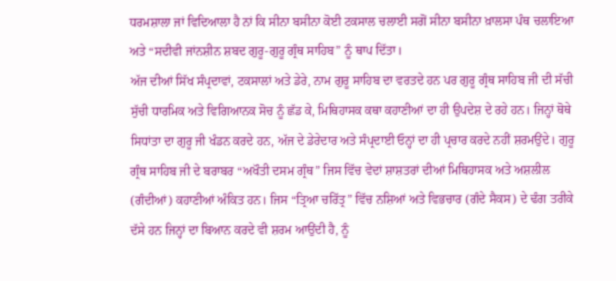ਧਰਮਸ਼ਾਲਾ ਜਾਂ ਵਿਦਿਆਲਾ ਹੈ ਨਾਂ ਕਿ ਸੀਨਾ ਬਸੀਨਾ ਕੋਈ ਟਕਸਾਲ ਚਲਾਈ ਸਗੋਂ ਸੀਨਾ ਬਸੀਨਾ ਖ਼ਾਲਸਾ ਪੰਥ ਚਲਾਇਆ ਅਤੇ “ਸਦੀਵੀ ਜਾਂਨਸ਼ੀਨ ਸ਼ਬਦ ਗੁਰੂ-ਗੁਰੂ ਗ੍ਰੰਥ ਸਾਹਿਬ” ਨੂੰ ਥਾਪ ਦਿੱਤਾ।
ਅੱਜ ਦੀਆਂ ਸਿੱਖ ਸੰਪ੍ਰਦਾਵਾਂ, ਟਕਸਾਲਾਂ ਅਤੇ ਡੇਰੇ, ਨਾਮ ਗੁਰੂ ਸਾਹਿਬ ਦਾ ਵਰਤਦੇ ਹਨ ਪਰ ਗੁਰੂ ਗ੍ਰੰਥ ਸਾਹਿਬ ਜੀ ਦੀ ਸੱਚੀ ਸੁੱਚੀ ਧਾਰਮਿਕ ਅਤੇ ਵਿਗਿਆਨਕ ਸੋਚ ਨੂੰ ਛੱਡ ਕੇ, ਮਿਥਿਹਾਸਕ ਕਥਾ ਕਹਾਣੀਆਂ ਦਾ ਹੀ ਉਪਦੇਸ਼ ਦੇ ਰਹੇ ਹਨ। ਜਿਨ੍ਹਾਂ ਥੋਥੇ ਸਿਧਾਂਤਾ ਦਾ ਗੁਰੂ ਜੀ ਖੰਡਨ ਕਰਦੇ ਹਨ, ਅੱਜ ਦੇ ਡੇਰੇਦਾਰ ਅਤੇ ਸੰਪ੍ਰਦਾਈ ਓਨ੍ਹਾਂ ਦਾ ਹੀ ਪ੍ਰਚਾਰ ਕਰਦੇ ਨਹੀਂ ਸ਼ਰਮਉਂਦੇ। ਗੁਰੂ ਗ੍ਰੰਥ ਸਾਹਿਬ ਜੀ ਦੇ ਬਰਾਬਰ “ਅਖੌਤੀ ਦਸਮ ਗ੍ਰੰਥ” ਜਿਸ ਵਿੱਚ ਵੇਦਾਂ ਸ਼ਾਸ਼ਤਰਾਂ ਦੀਆਂ ਮਿਥਿਹਾਸਕ ਅਤੇ ਅਸ਼ਲੀਲ (ਗੰਦੀਆਂ) ਕਹਾਣੀਆਂ ਅੰਕਿਤ ਹਨ। ਜਿਸ “ਤ੍ਰਿਆ ਚਰਿੱਤ੍ਰ” ਵਿੱਚ ਨਸ਼ਿਆਂ ਅਤੇ ਵਿਭਚਾਰ (ਗੰਦੇ ਸੈਕਸ) ਦੇ ਢੰਗ ਤਰੀਕੇ ਦੱਸੇ ਹਨ ਜਿਨ੍ਹਾਂ ਦਾ ਬਿਆਨ ਕਰਦੇ ਵੀ ਸ਼ਰਮ ਆਉਂਦੀ ਹੈ, ਨੂੰ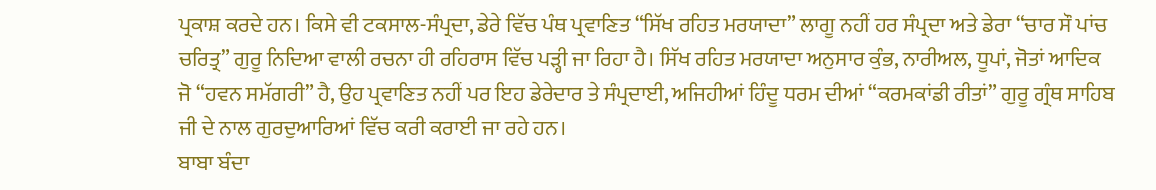ਪ੍ਰਕਾਸ਼ ਕਰਦੇ ਹਨ। ਕਿਸੇ ਵੀ ਟਕਸਾਲ-ਸੰਪ੍ਰਦਾ, ਡੇਰੇ ਵਿੱਚ ਪੰਥ ਪ੍ਰਵਾਣਿਤ “ਸਿੱਖ ਰਹਿਤ ਮਰਯਾਦਾ” ਲਾਗੂ ਨਹੀਂ ਹਰ ਸੰਪ੍ਰਦਾ ਅਤੇ ਡੇਰਾ “ਚਾਰ ਸੌ ਪਾਂਚ ਚਰਿਤ੍ਰ” ਗੁਰੂ ਨਿਦਿਆ ਵਾਲੀ ਰਚਨਾ ਹੀ ਰਹਿਰਾਸ ਵਿੱਚ ਪੜ੍ਹੀ ਜਾ ਰਿਹਾ ਹੈ। ਸਿੱਖ ਰਹਿਤ ਮਰਯਾਦਾ ਅਨੁਸਾਰ ਕੁੰਭ, ਨਾਰੀਅਲ, ਧੂਪਾਂ, ਜੋਤਾਂ ਆਦਿਕ ਜੋ “ਹਵਨ ਸਮੱਗਰੀ” ਹੈ, ਉਹ ਪ੍ਰਵਾਣਿਤ ਨਹੀਂ ਪਰ ਇਹ ਡੇਰੇਦਾਰ ਤੇ ਸੰਪ੍ਰਦਾਈ, ਅਜਿਹੀਆਂ ਹਿੰਦੂ ਧਰਮ ਦੀਆਂ “ਕਰਮਕਾਂਡੀ ਰੀਤਾਂ” ਗੁਰੂ ਗ੍ਰੰਥ ਸਾਹਿਬ ਜੀ ਦੇ ਨਾਲ ਗੁਰਦੁਆਰਿਆਂ ਵਿੱਚ ਕਰੀ ਕਰਾਈ ਜਾ ਰਹੇ ਹਨ।
ਬਾਬਾ ਬੰਦਾ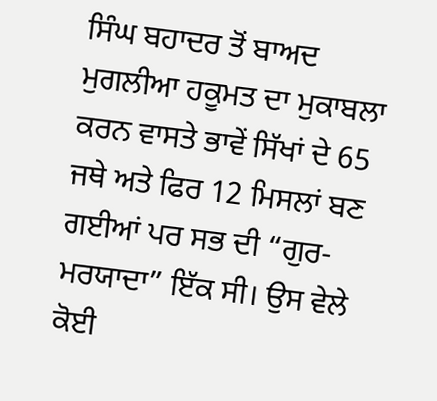ਸਿੰਘ ਬਹਾਦਰ ਤੋਂ ਬਾਅਦ ਮੁਗਲੀਆ ਹਕੂਮਤ ਦਾ ਮੁਕਾਬਲਾ ਕਰਨ ਵਾਸਤੇ ਭਾਵੇਂ ਸਿੱਖਾਂ ਦੇ 65 ਜਥੇ ਅਤੇ ਫਿਰ 12 ਮਿਸਲਾਂ ਬਣ ਗਈਆਂ ਪਰ ਸਭ ਦੀ “ਗੁਰ-ਮਰਯਾਦਾ” ਇੱਕ ਸੀ। ਉਸ ਵੇਲੇ ਕੋਈ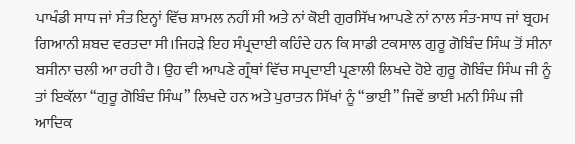ਪਾਖੰਡੀ ਸਾਧ ਜਾਂ ਸੰਤ ਇਨ੍ਹਾਂ ਵਿੱਚ ਸ਼ਾਮਲ ਨਹੀਂ ਸੀ ਅਤੇ ਨਾਂ ਕੋਈ ਗੁਰਸਿੱਖ ਆਪਣੇ ਨਾਂ ਨਾਲ ਸੰਤ-ਸਾਧ ਜਾਂ ਬ੍ਰਹਮ ਗਿਆਨੀ ਸ਼ਬਦ ਵਰਤਦਾ ਸੀ।ਜਿਹੜੇ ਇਹ ਸੰਪ੍ਰਦਾਈ ਕਹਿੰਦੇ ਹਨ ਕਿ ਸਾਡੀ ਟਕਸਾਲ ਗੁਰੂ ਗੋਬਿੰਦ ਸਿੰਘ ਤੋਂ ਸੀਨਾ ਬਸੀਨਾ ਚਲੀ ਆ ਰਹੀ ਹੈ। ਉਹ ਵੀ ਆਪਣੇ ਗ੍ਰੰਥਾਂ ਵਿੱਚ ਸਪ੍ਰਦਾਈ ਪ੍ਰਣਾਲੀ ਲਿਖਦੇ ਹੋਏ ਗੁਰੂ ਗੋਬਿੰਦ ਸਿੰਘ ਜੀ ਨੂੰ ਤਾਂ ਇਕੱਲਾ “ਗੁਰੂ ਗੋਬਿੰਦ ਸਿੰਘ” ਲਿਖਦੇ ਹਨ ਅਤੇ ਪੁਰਾਤਨ ਸਿੱਖਾਂ ਨੂੰ “ਭਾਈ” ਜਿਵੇਂ ਭਾਈ ਮਨੀ ਸਿੰਘ ਜੀ ਆਦਿਕ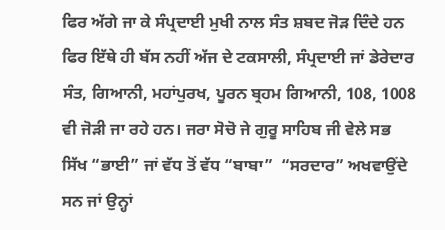ਫਿਰ ਅੱਗੇ ਜਾ ਕੇ ਸੰਪ੍ਰਦਾਈ ਮੁਖੀ ਨਾਲ ਸੰਤ ਸ਼ਬਦ ਜੋੜ ਦਿੰਦੇ ਹਨ ਫਿਰ ਇੱਥੇ ਹੀ ਬੱਸ ਨਹੀਂ ਅੱਜ ਦੇ ਟਕਸਾਲੀ, ਸੰਪ੍ਰਦਾਈ ਜਾਂ ਡੇਰੇਦਾਰ ਸੰਤ, ਗਿਆਨੀ, ਮਹਾਂਪੁਰਖ, ਪੂਰਨ ਬ੍ਰਹਮ ਗਿਆਨੀ, 108, 1008 ਵੀ ਜੋੜੀ ਜਾ ਰਹੇ ਹਨ। ਜਰਾ ਸੋਚੋ ਜੇ ਗੁਰੂ ਸਾਹਿਬ ਜੀ ਵੇਲੇ ਸਭ ਸਿੱਖ “ਭਾਈ” ਜਾਂ ਵੱਧ ਤੋਂ ਵੱਧ “ਬਾਬਾ”  “ਸਰਦਾਰ” ਅਖਵਾਉਂਦੇ ਸਨ ਜਾਂ ਉਨ੍ਹਾਂ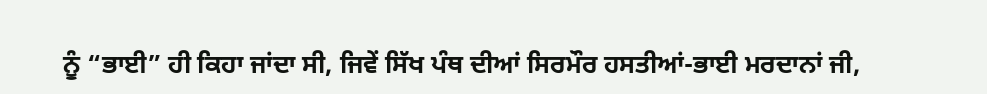ਨੂੰ “ਭਾਈ” ਹੀ ਕਿਹਾ ਜਾਂਦਾ ਸੀ, ਜਿਵੇਂ ਸਿੱਖ ਪੰਥ ਦੀਆਂ ਸਿਰਮੌਰ ਹਸਤੀਆਂ-ਭਾਈ ਮਰਦਾਨਾਂ ਜੀ,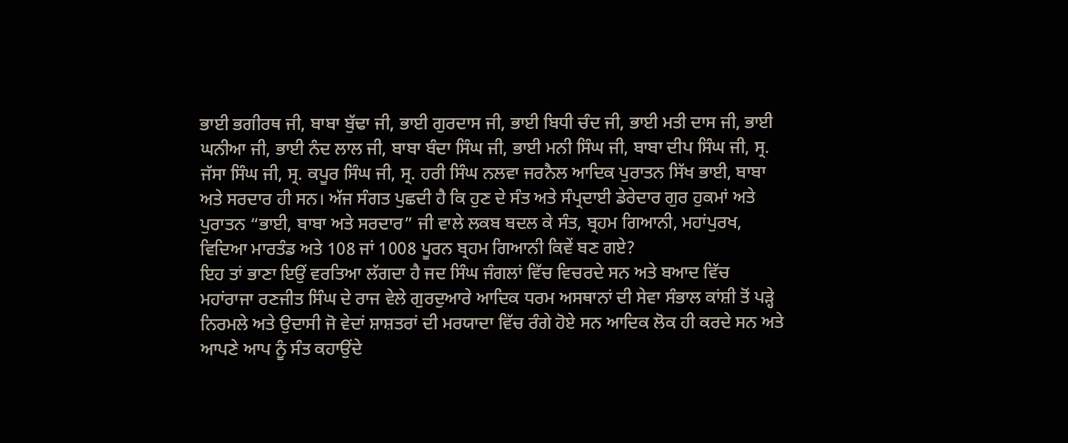ਭਾਈ ਭਗੀਰਥ ਜੀ, ਬਾਬਾ ਬੁੱਢਾ ਜੀ, ਭਾਈ ਗੁਰਦਾਸ ਜੀ, ਭਾਈ ਬਿਧੀ ਚੰਦ ਜੀ, ਭਾਈ ਮਤੀ ਦਾਸ ਜੀ, ਭਾਈ ਘਨੀਆ ਜੀ, ਭਾਈ ਨੰਦ ਲਾਲ ਜੀ, ਬਾਬਾ ਬੰਦਾ ਸਿੰਘ ਜੀ, ਭਾਈ ਮਨੀ ਸਿੰਘ ਜੀ, ਬਾਬਾ ਦੀਪ ਸਿੰਘ ਜੀ, ਸ੍ਰ. ਜੱਸਾ ਸਿੰਘ ਜੀ, ਸ੍ਰ. ਕਪੂਰ ਸਿੰਘ ਜੀ, ਸ੍ਰ. ਹਰੀ ਸਿੰਘ ਨਲਵਾ ਜਰਨੈਲ ਆਦਿਕ ਪੁਰਾਤਨ ਸਿੱਖ ਭਾਈ, ਬਾਬਾ ਅਤੇ ਸਰਦਾਰ ਹੀ ਸਨ। ਅੱਜ ਸੰਗਤ ਪੁਛਦੀ ਹੈ ਕਿ ਹੁਣ ਦੇ ਸੰਤ ਅਤੇ ਸੰਪ੍ਰਦਾਈ ਡੇਰੇਦਾਰ ਗੁਰ ਹੁਕਮਾਂ ਅਤੇ ਪੁਰਾਤਨ “ਭਾਈ, ਬਾਬਾ ਅਤੇ ਸਰਦਾਰ” ਜੀ ਵਾਲੇ ਲਕਬ ਬਦਲ ਕੇ ਸੰਤ, ਬ੍ਰਹਮ ਗਿਆਨੀ, ਮਹਾਂਪੁਰਖ, ਵਿਦਿਆ ਮਾਰਤੰਡ ਅਤੇ 108 ਜਾਂ 1008 ਪੂਰਨ ਬ੍ਰਹਮ ਗਿਆਨੀ ਕਿਵੇਂ ਬਣ ਗਏ?
ਇਹ ਤਾਂ ਭਾਣਾ ਇਉਂ ਵਰਤਿਆ ਲੱਗਦਾ ਹੈ ਜਦ ਸਿੰਘ ਜੰਗਲਾਂ ਵਿੱਚ ਵਿਚਰਦੇ ਸਨ ਅਤੇ ਬਆਦ ਵਿੱਚ ਮਹਾਂਰਾਜਾ ਰਣਜੀਤ ਸਿੰਘ ਦੇ ਰਾਜ ਵੇਲੇ ਗੁਰਦੁਆਰੇ ਆਦਿਕ ਧਰਮ ਅਸਥਾਨਾਂ ਦੀ ਸੇਵਾ ਸੰਭਾਲ ਕਾਂਸ਼ੀ ਤੋਂ ਪੜ੍ਹੇ ਨਿਰਮਲੇ ਅਤੇ ਉਦਾਸੀ ਜੋ ਵੇਦਾਂ ਸ਼ਾਸ਼ਤਰਾਂ ਦੀ ਮਰਯਾਦਾ ਵਿੱਚ ਰੰਗੇ ਹੋਏ ਸਨ ਆਦਿਕ ਲੋਕ ਹੀ ਕਰਦੇ ਸਨ ਅਤੇ ਆਪਣੇ ਆਪ ਨੂੰ ਸੰਤ ਕਹਾਉਂਦੇ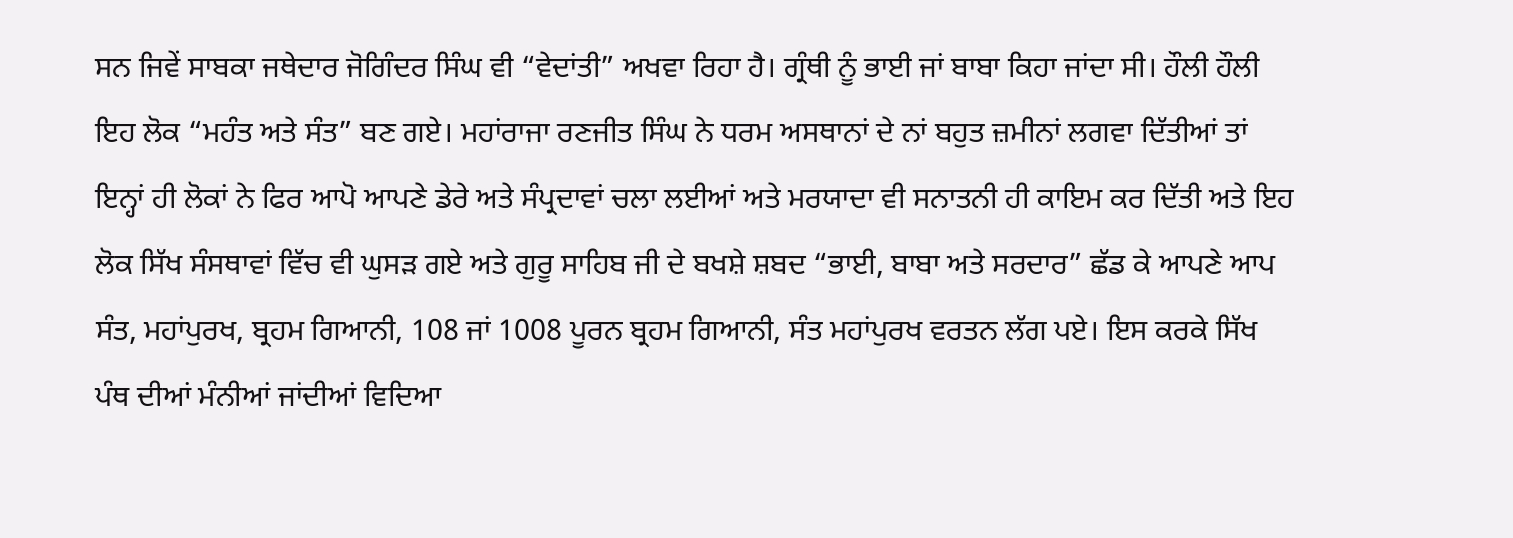ਸਨ ਜਿਵੇਂ ਸਾਬਕਾ ਜਥੇਦਾਰ ਜੋਗਿੰਦਰ ਸਿੰਘ ਵੀ “ਵੇਦਾਂਤੀ” ਅਖਵਾ ਰਿਹਾ ਹੈ। ਗ੍ਰੰਥੀ ਨੂੰ ਭਾਈ ਜਾਂ ਬਾਬਾ ਕਿਹਾ ਜਾਂਦਾ ਸੀ। ਹੌਲੀ ਹੌਲੀ ਇਹ ਲੋਕ “ਮਹੰਤ ਅਤੇ ਸੰਤ” ਬਣ ਗਏ। ਮਹਾਂਰਾਜਾ ਰਣਜੀਤ ਸਿੰਘ ਨੇ ਧਰਮ ਅਸਥਾਨਾਂ ਦੇ ਨਾਂ ਬਹੁਤ ਜ਼ਮੀਨਾਂ ਲਗਵਾ ਦਿੱਤੀਆਂ ਤਾਂ ਇਨ੍ਹਾਂ ਹੀ ਲੋਕਾਂ ਨੇ ਫਿਰ ਆਪੋ ਆਪਣੇ ਡੇਰੇ ਅਤੇ ਸੰਪ੍ਰਦਾਵਾਂ ਚਲਾ ਲਈਆਂ ਅਤੇ ਮਰਯਾਦਾ ਵੀ ਸਨਾਤਨੀ ਹੀ ਕਾਇਮ ਕਰ ਦਿੱਤੀ ਅਤੇ ਇਹ ਲੋਕ ਸਿੱਖ ਸੰਸਥਾਵਾਂ ਵਿੱਚ ਵੀ ਘੁਸੜ ਗਏ ਅਤੇ ਗੁਰੂ ਸਾਹਿਬ ਜੀ ਦੇ ਬਖਸ਼ੇ ਸ਼ਬਦ “ਭਾਈ, ਬਾਬਾ ਅਤੇ ਸਰਦਾਰ” ਛੱਡ ਕੇ ਆਪਣੇ ਆਪ ਸੰਤ, ਮਹਾਂਪੁਰਖ, ਬ੍ਰਹਮ ਗਿਆਨੀ, 108 ਜਾਂ 1008 ਪੂਰਨ ਬ੍ਰਹਮ ਗਿਆਨੀ, ਸੰਤ ਮਹਾਂਪੁਰਖ ਵਰਤਨ ਲੱਗ ਪਏ। ਇਸ ਕਰਕੇ ਸਿੱਖ ਪੰਥ ਦੀਆਂ ਮੰਨੀਆਂ ਜਾਂਦੀਆਂ ਵਿਦਿਆ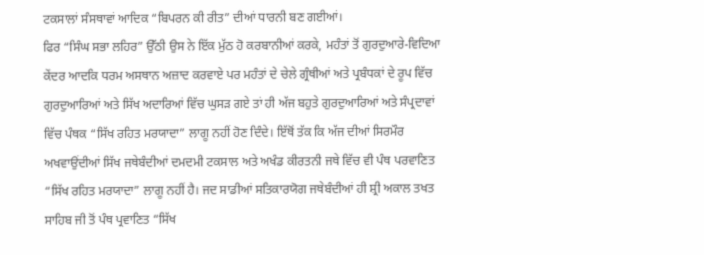ਟਕਸਾਲਾਂ ਸੰਸਥਾਵਾਂ ਆਦਿਕ “ਬਿਪਰਨ ਕੀ ਰੀਤ” ਦੀਆਂ ਧਾਰਨੀ ਬਣ ਗਈਆਂ।
ਫਿਰ “ਸਿੰਘ ਸਭਾ ਲਹਿਰ” ਉੱਠੀ ਉਸ ਨੇ ਇੱਕ ਮੁੱਠ ਹੋ ਕਰਬਾਨੀਆਂ ਕਰਕੇ, ਮਹੰਤਾਂ ਤੋਂ ਗੁਰਦੁਆਰੇ-ਵਿਦਿਆ ਕੇਂਦਰ ਆਦਕਿ ਧਰਮ ਅਸਥਾਨ ਅਜ਼ਾਦ ਕਰਵਾਏ ਪਰ ਮਹੰਤਾਂ ਦੇ ਚੇਲੇ ਗ੍ਰੰਥੀਆਂ ਅਤੇ ਪ੍ਰਬੰਧਕਾਂ ਦੇ ਰੂਪ ਵਿੱਚ ਗੁਰਦੁਆਰਿਆਂ ਅਤੇ ਸਿੱਖ ਅਦਾਰਿਆਂ ਵਿੱਚ ਘੁਸੜ ਗਏ ਤਾਂ ਹੀ ਅੱਜ ਬਹੁਤੇ ਗੁਰਦੁਆਰਿਆਂ ਅਤੇ ਸੰਪ੍ਰਦਾਵਾਂ ਵਿੱਚ ਪੰਥਕ “ਸਿੱਖ ਰਹਿਤ ਮਰਯਾਦਾ” ਲਾਗੂ ਨਹੀਂ ਹੋਣ ਦਿੰਦੇ। ਇੱਥੋਂ ਤੱਕ ਕਿ ਅੱਜ ਦੀਆਂ ਸਿਰਮੌਰ ਅਖਵਾਉਂਦੀਆਂ ਸਿੱਖ ਜਥੇਬੰਦੀਆਂ ਦਮਦਮੀ ਟਕਸਾਲ ਅਤੇ ਅਖੰਡ ਕੀਰਤਨੀ ਜਥੇ ਵਿੱਚ ਵੀ ਪੰਥ ਪਰਵਾਣਿਤ “ਸਿੱਖ ਰਹਿਤ ਮਰਯਾਦਾ” ਲਾਗੂ ਨਹੀਂ ਹੈ। ਜਦ ਸਾਡੀਆਂ ਸਤਿਕਾਰਯੋਗ ਜਥੇਬੰਦੀਆਂ ਹੀ ਸ਼੍ਰੀ ਅਕਾਲ ਤਖਤ ਸਾਹਿਬ ਜੀ ਤੋਂ ਪੰਥ ਪ੍ਰਵਾਣਿਤ “ਸਿੱਖ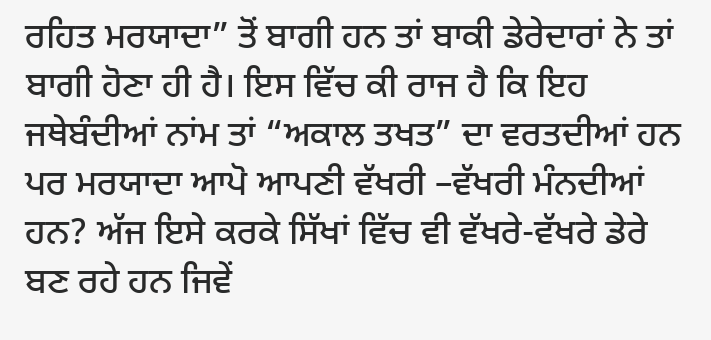ਰਹਿਤ ਮਰਯਾਦਾ” ਤੋਂ ਬਾਗੀ ਹਨ ਤਾਂ ਬਾਕੀ ਡੇਰੇਦਾਰਾਂ ਨੇ ਤਾਂ ਬਾਗੀ ਹੋਣਾ ਹੀ ਹੈ। ਇਸ ਵਿੱਚ ਕੀ ਰਾਜ ਹੈ ਕਿ ਇਹ ਜਥੇਬੰਦੀਆਂ ਨਾਂਮ ਤਾਂ “ਅਕਾਲ ਤਖਤ” ਦਾ ਵਰਤਦੀਆਂ ਹਨ ਪਰ ਮਰਯਾਦਾ ਆਪੋ ਆਪਣੀ ਵੱਖਰੀ –ਵੱਖਰੀ ਮੰਨਦੀਆਂ ਹਨ? ਅੱਜ ਇਸੇ ਕਰਕੇ ਸਿੱਖਾਂ ਵਿੱਚ ਵੀ ਵੱਖਰੇ-ਵੱਖਰੇ ਡੇਰੇ ਬਣ ਰਹੇ ਹਨ ਜਿਵੇਂ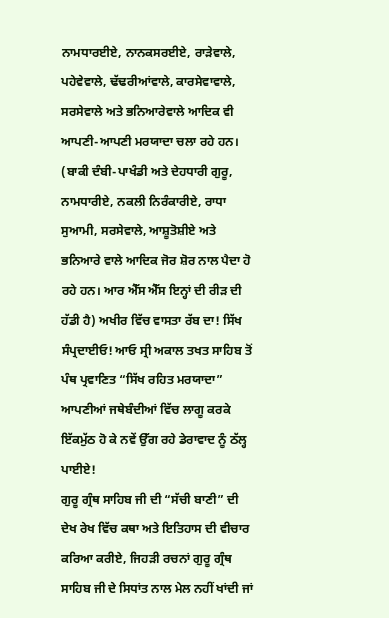ਨਾਮਧਾਰਈਏ, ਨਾਨਕਸਰਈਏ, ਰਾੜੇਵਾਲੇ, ਪਹੇਵੇਵਾਲੇ, ਢੱਢਰੀਆਂਵਾਲੇ, ਕਾਰਸੇਵਾਵਾਲੇ, ਸਰਸੇਵਾਲੇ ਅਤੇ ਭਨਿਆਰੇਵਾਲੇ ਆਦਿਕ ਵੀ ਆਪਣੀ-ਆਪਣੀ ਮਰਯਾਦਾ ਚਲਾ ਰਹੇ ਹਨ। (ਬਾਕੀ ਦੰਬੀ-ਪਾਖੰਡੀ ਅਤੇ ਦੇਹਧਾਰੀ ਗੁਰੂ, ਨਾਮਧਾਰੀਏ, ਨਕਲੀ ਨਿਰੰਕਾਰੀਏ, ਰਾਧਾ ਸੁਆਮੀ, ਸਰਸੇਵਾਲੇ, ਆਸ਼ੂਤੋਸ਼ੀਏ ਅਤੇ ਭਨਿਆਰੇ ਵਾਲੇ ਆਦਿਕ ਜੋਰ ਸ਼ੋਰ ਨਾਲ ਪੈਦਾ ਹੋ ਰਹੇ ਹਨ। ਆਰ ਐੱਸ ਐੱਸ ਇਨ੍ਹਾਂ ਦੀ ਰੀੜ ਦੀ ਹੱਡੀ ਹੈ) ਅਖੀਰ ਵਿੱਚ ਵਾਸਤਾ ਰੱਬ ਦਾ! ਸਿੱਖ ਸੰਪ੍ਰਦਾਈਓ! ਆਓ ਸ੍ਰੀ ਅਕਾਲ ਤਖਤ ਸਾਹਿਬ ਤੋਂ ਪੰਥ ਪ੍ਰਵਾਣਿਤ “ਸਿੱਖ ਰਹਿਤ ਮਰਯਾਦਾ” ਆਪਣੀਆਂ ਜਥੇਬੰਦੀਆਂ ਵਿੱਚ ਲਾਗੂ ਕਰਕੇ ਇੱਕਮੁੱਠ ਹੋ ਕੇ ਨਵੇਂ ਉੱਗ ਰਹੇ ਡੇਰਾਵਾਦ ਨੂੰ ਠੱਲ੍ਹ ਪਾਈਏ!
ਗੁਰੂ ਗ੍ਰੰਥ ਸਾਹਿਬ ਜੀ ਦੀ “ਸੱਚੀ ਬਾਣੀ” ਦੀ ਦੇਖ ਰੇਖ ਵਿੱਚ ਕਥਾ ਅਤੇ ਇਤਿਹਾਸ ਦੀ ਵੀਚਾਰ ਕਰਿਆ ਕਰੀਏ, ਜਿਹੜੀ ਰਚਨਾਂ ਗੁਰੂ ਗ੍ਰੰਥ ਸਾਹਿਬ ਜੀ ਦੇ ਸਿਧਾਂਤ ਨਾਲ ਮੇਲ ਨਹੀਂ ਖਾਂਦੀ ਜਾਂ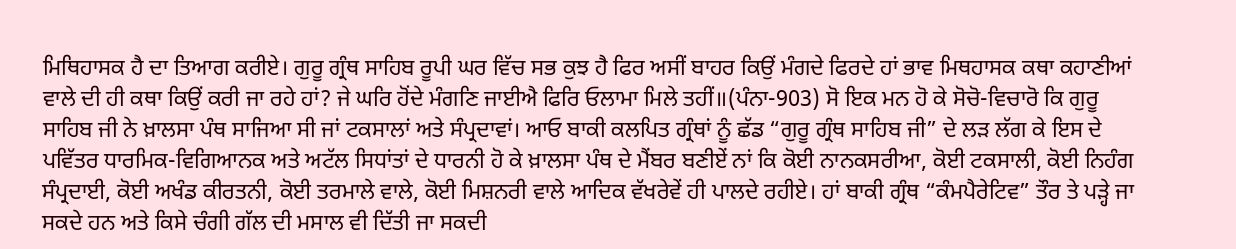ਮਿਥਿਹਾਸਕ ਹੈ ਦਾ ਤਿਆਗ ਕਰੀਏ। ਗੁਰੂ ਗ੍ਰੰਥ ਸਾਹਿਬ ਰੂਪੀ ਘਰ ਵਿੱਚ ਸਭ ਕੁਝ ਹੈ ਫਿਰ ਅਸੀਂ ਬਾਹਰ ਕਿਉਂ ਮੰਗਦੇ ਫਿਰਦੇ ਹਾਂ ਭਾਵ ਮਿਥਹਾਸਕ ਕਥਾ ਕਹਾਣੀਆਂ ਵਾਲੇ ਦੀ ਹੀ ਕਥਾ ਕਿਉਂ ਕਰੀ ਜਾ ਰਹੇ ਹਾਂ? ਜੇ ਘਰਿ ਹੋਂਦੇ ਮੰਗਣਿ ਜਾਈਐ ਫਿਰਿ ਓਲਾਮਾ ਮਿਲੇ ਤਹੀਂ॥(ਪੰਨਾ-903) ਸੋ ਇਕ ਮਨ ਹੋ ਕੇ ਸੋਚੋ-ਵਿਚਾਰੋ ਕਿ ਗੁਰੂ ਸਾਹਿਬ ਜੀ ਨੇ ਖ਼ਾਲਸਾ ਪੰਥ ਸਾਜਿਆ ਸੀ ਜਾਂ ਟਕਸਾਲਾਂ ਅਤੇ ਸੰਪ੍ਰਦਾਵਾਂ। ਆਓ ਬਾਕੀ ਕਲਪਿਤ ਗ੍ਰੰਥਾਂ ਨੂੰ ਛੱਡ “ਗੁਰੂ ਗ੍ਰੰਥ ਸਾਹਿਬ ਜੀ” ਦੇ ਲੜ ਲੱਗ ਕੇ ਇਸ ਦੇ ਪਵਿੱਤਰ ਧਾਰਮਿਕ-ਵਿਗਿਆਨਕ ਅਤੇ ਅਟੱਲ ਸਿਧਾਂਤਾਂ ਦੇ ਧਾਰਨੀ ਹੋ ਕੇ ਖ਼ਾਲਸਾ ਪੰਥ ਦੇ ਮੈਂਬਰ ਬਣੀਏਂ ਨਾਂ ਕਿ ਕੋਈ ਨਾਨਕਸਰੀਆ, ਕੋਈ ਟਕਸਾਲੀ, ਕੋਈ ਨਿਹੰਗ ਸੰਪ੍ਰਦਾਈ, ਕੋਈ ਅਖੰਡ ਕੀਰਤਨੀ, ਕੋਈ ਤਰਮਾਲੇ ਵਾਲੇ, ਕੋਈ ਮਿਸ਼ਨਰੀ ਵਾਲੇ ਆਦਿਕ ਵੱਖਰੇਵੇਂ ਹੀ ਪਾਲਦੇ ਰਹੀਏ। ਹਾਂ ਬਾਕੀ ਗ੍ਰੰਥ “ਕੰਮਪੈਰੇਟਿਵ” ਤੌਰ ਤੇ ਪੜ੍ਹੇ ਜਾ ਸਕਦੇ ਹਨ ਅਤੇ ਕਿਸੇ ਚੰਗੀ ਗੱਲ ਦੀ ਮਸਾਲ ਵੀ ਦਿੱਤੀ ਜਾ ਸਕਦੀ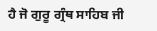ਹੈ ਜੋ ਗੁਰੂ ਗ੍ਰੰਥ ਸਾਹਿਬ ਜੀ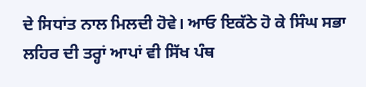ਦੇ ਸਿਧਾਂਤ ਨਾਲ ਮਿਲਦੀ ਹੋਵੇ। ਆਓ ਇਕੱਠੇ ਹੋ ਕੇ ਸਿੰਘ ਸਭਾ ਲਹਿਰ ਦੀ ਤਰ੍ਹਾਂ ਆਪਾਂ ਵੀ ਸਿੱਖ ਪੰਥ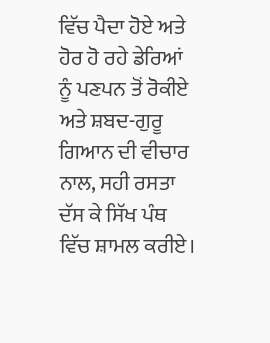ਵਿੱਚ ਪੈਦਾ ਹੋਏ ਅਤੇ ਹੋਰ ਹੋ ਰਹੇ ਡੇਰਿਆਂ ਨੂੰ ਪਣਪਨ ਤੋਂ ਰੋਕੀਏ ਅਤੇ ਸ਼ਬਦ-ਗੁਰੂ ਗਿਆਨ ਦੀ ਵੀਚਾਰ ਨਾਲ, ਸਹੀ ਰਸਤਾ ਦੱਸ ਕੇ ਸਿੱਖ ਪੰਥ ਵਿੱਚ ਸ਼ਾਮਲ ਕਰੀਏ।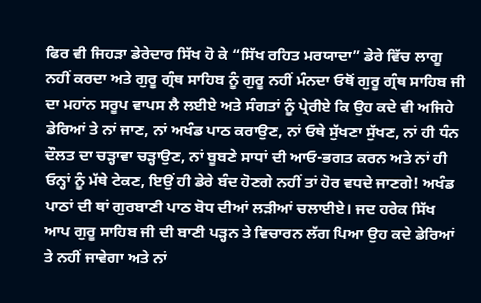ਫਿਰ ਵੀ ਜਿਹੜਾ ਡੇਰੇਦਾਰ ਸਿੱਖ ਹੋ ਕੇ “ਸਿੱਖ ਰਹਿਤ ਮਰਯਾਦਾ” ਡੇਰੇ ਵਿੱਚ ਲਾਗੂ ਨਹੀਂ ਕਰਦਾ ਅਤੇ ਗੁਰੂ ਗ੍ਰੰਥ ਸਾਹਿਬ ਨੂੰ ਗੁਰੂ ਨਹੀਂ ਮੰਨਦਾ ਓਥੋਂ ਗੁਰੂ ਗ੍ਰੰਥ ਸਾਹਿਬ ਜੀ ਦਾ ਮਹਾਂਨ ਸਰੂਪ ਵਾਪਸ ਲੈ ਲਈਏ ਅਤੇ ਸੰਗਤਾਂ ਨੂੰ ਪ੍ਰੇਰੀਏ ਕਿ ਉਹ ਕਦੇ ਵੀ ਅਜਿਹੇ ਡੇਰਿਆਂ ਤੇ ਨਾਂ ਜਾਣ, ਨਾਂ ਅਖੰਡ ਪਾਠ ਕਰਾਉਣ, ਨਾਂ ਓਥੇ ਸੁੱਖਣਾ ਸੁੱਖਣ, ਨਾਂ ਹੀ ਧੰਨ ਦੌਲਤ ਦਾ ਚੜ੍ਹਾਵਾ ਚੜ੍ਹਾਉਣ, ਨਾਂ ਬੂਬਣੇ ਸਾਧਾਂ ਦੀ ਆਓ-ਭਗਤ ਕਰਨ ਅਤੇ ਨਾਂ ਹੀ ਓਨ੍ਹਾਂ ਨੂੰ ਮੱਥੇ ਟੇਕਣ, ਇਉਂ ਹੀ ਡੇਰੇ ਬੰਦ ਹੋਣਗੇ ਨਹੀਂ ਤਾਂ ਹੋਰ ਵਧਦੇ ਜਾਣਗੇ! ਅਖੰਡ ਪਾਠਾਂ ਦੀ ਥਾਂ ਗੁਰਬਾਣੀ ਪਾਠ ਬੋਧ ਦੀਆਂ ਲੜੀਆਂ ਚਲਾਈਏ। ਜਦ ਹਰੇਕ ਸਿੱਖ ਆਪ ਗੁਰੂ ਸਾਹਿਬ ਜੀ ਦੀ ਬਾਣੀ ਪੜ੍ਹਨ ਤੇ ਵਿਚਾਰਨ ਲੱਗ ਪਿਆ ਉਹ ਕਦੇ ਡੇਰਿਆਂ ਤੇ ਨਹੀਂ ਜਾਵੇਗਾ ਅਤੇ ਨਾਂ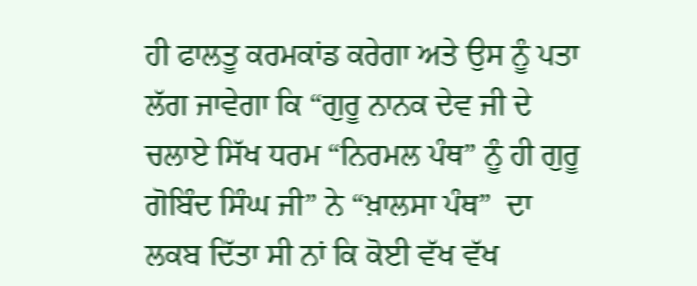ਹੀ ਫਾਲਤੂ ਕਰਮਕਾਂਡ ਕਰੇਗਾ ਅਤੇ ਉਸ ਨੂੰ ਪਤਾ ਲੱਗ ਜਾਵੇਗਾ ਕਿ “ਗੁਰੂ ਨਾਨਕ ਦੇਵ ਜੀ ਦੇ ਚਲਾਏ ਸਿੱਖ ਧਰਮ “ਨਿਰਮਲ ਪੰਥ” ਨੂੰ ਹੀ ਗੁਰੂ ਗੋਬਿੰਦ ਸਿੰਘ ਜੀ” ਨੇ “ਖ਼ਾਲਸਾ ਪੰਥ”  ਦਾ ਲਕਬ ਦਿੱਤਾ ਸੀ ਨਾਂ ਕਿ ਕੋਈ ਵੱਖ ਵੱਖ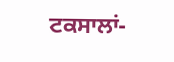ਟਕਸਾਲਾਂ-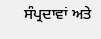ਸੰਪ੍ਰਦਾਵਾਂ ਅਤੇ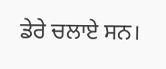ਡੇਰੇ ਚਲਾਏ ਸਨ।